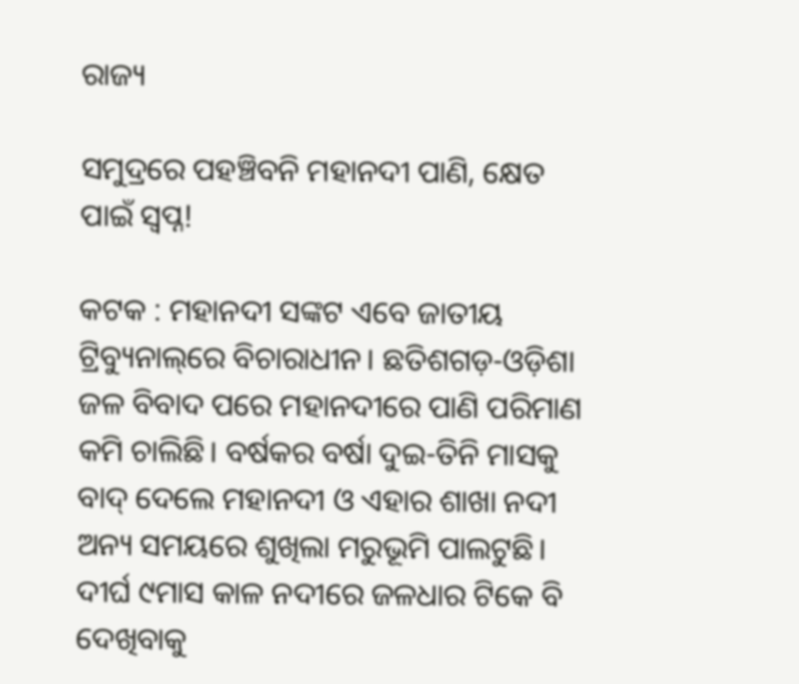ରାଜ୍ୟ

ସମୁଦ୍ରରେ ପହଞ୍ଚିବନି ମହାନଦୀ ପାଣି, କ୍ଷେତ ପାଇଁ ସ୍ବପ୍ନ!

କଟକ : ମହାନଦୀ ସଙ୍କଟ ଏବେ ଜାତୀୟ ଟ୍ରିବ୍ୟୁନାଲ୍‌ରେ ବିଚାରାଧୀନ। ଛତିଶଗଡ଼-ଓଡ଼ିଶା ଜଳ ବିବାଦ ପରେ ମହାନଦୀରେ ପାଣି ପରିମାଣ କମି ଚାଲିଛି। ବର୍ଷକର ବର୍ଷା ଦୁଇ-ତିନି ମାସକୁ ବାଦ୍‌ ଦେଲେ ମହାନଦୀ ଓ ଏହାର ଶାଖା ନଦୀ ଅନ୍ୟ ସମୟରେ ଶୁଖିଲା ମରୁଭୂମି ପାଲଟୁଛି। ଦୀର୍ଘ ୯ମାସ କାଳ ନଦୀରେ ଜଳଧାର ଟିକେ ବି ଦେଖିବାକୁ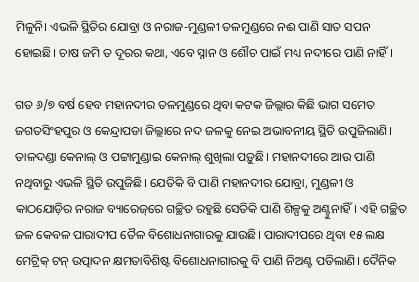ମିଳୁନି। ଏଭଳି ସ୍ଥିତିର ଯୋବ୍ରା ଓ ନରାଜ-ମୁଣ୍ଡଳୀ ତଳମୁଣ୍ଡରେ ନଈ ପାଣି ସାତ ସପନ ହୋଇଛି। ଚାଷ ଜମି ତ ଦୂରର କଥା, ଏବେ ସ୍ନାନ ଓ ଶୌଚ ପାଇଁ ମଧ୍ୟ ନଦୀରେ ପାଣି ନାହିଁ।

ଗତ ୬/୭ ବର୍ଷ ‌‌ହେବ ମହାନଦୀର ତଳମୁଣ୍ଡରେ ଥିବା କଟକ ଜିଲ୍ଲାର କିଛି ଭାଗ ସମେତ ଜଗତସିଂହପୁର ଓ କେନ୍ଦ୍ରାପଡା ଜିଲ୍ଲାରେ ନଦ ଜଳକୁ ନେଇ ଅଭାବନୀୟ ସ୍ଥିତି ଉପୁଜିଲାଣି। ତାଳଦଣ୍ଡା କେନାଲ୍‌ ଓ ପଟ୍ଟାମୁଣ୍ଡାଇ କେନାଲ୍‌ ଶୁଖିଲା ପଡ଼ୁଛି। ମହାନଦୀରେ ଆଉ ପାଣି ନଥିବାରୁ ଏଭଳି ସ୍ଥିତି ଉପୁଜିଛି। ଯେତିକି ବି ପାଣି ମହାନଦୀର ଯୋବ୍ରା, ମୁଣ୍ଡଳୀ ଓ କାଠଯୋଡ଼ିର ନରାଜ ବ୍ୟାରେଜ୍‌ରେ ଗଚ୍ଛିତ ରହୁଛି ସେତିକି ପାଣି ଶିଳ୍ପକୁ ଅଣ୍ଟୁନାହିଁ। ଏହି ଗଚ୍ଛିତ ଜଳ କେବଳ ପାରାଦୀପ ତୈଳ ବିଶୋଧନାଗାରକୁ ଯାଉଛି। ପାରାଦୀପରେ ଥିବା ୧୫ ଲକ୍ଷ ମେଟ୍ରିକ୍ ଟନ୍‌ ଉତ୍ପାଦନ କ୍ଷମତାବିଶିଷ୍ଟ ବିଶୋଧନାଗାରକୁ ବି ପାଣି ନିଅଣ୍ଟ ପଡିଲାଣି। ଦୈନିକ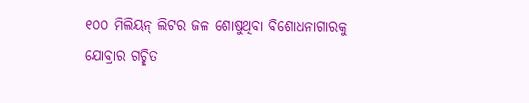୧୦୦ ମିଲିୟନ୍‌ ଲିଟର ଜଳ ଶୋଷୁଥିବା ବିଶୋଧନାଗାରକୁ ଯୋବ୍ରାର ଗଚ୍ଛିତ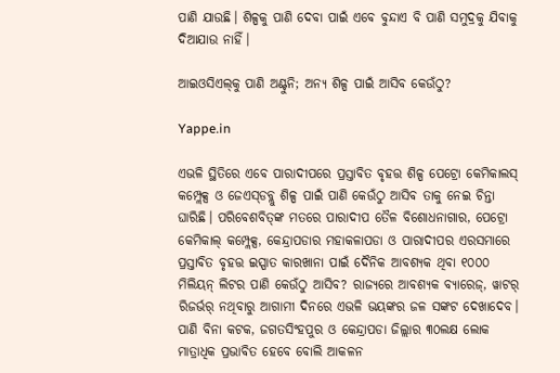ପାଣି ଯାଉଛି। ଶିଳ୍ପକୁ ପାଣି ଦେବା ପାଇଁ ଏବେ ବୁନ୍ଦାଏ ବି ପାଣି ସମୁଦ୍ରକୁ ଯିବାକୁ ଦିଆଯାଉ ନାହିଁ।

ଆଇଓସିଏଲ୍‌କୁ ପାଣି ଅଣ୍ଟୁନି; ଅନ୍ୟ ଶିଳ୍ପ ପାଇଁ ଆସିବ କେଉଁଠୁ?

Yappe.in

ଏଭଳି ସ୍ଥିତିରେ ଏବେ ପାରାଦୀପରେ ପ୍ରସ୍ତାବିତ ବୃହତ୍ତ ଶିଳ୍ପ ପେଟ୍ରୋ କେମିକାଲସ୍‌ କମ୍ପ୍ଲେକ୍ସ ଓ ଜେଏସ୍‌ଡବ୍ଲୁ ଶିଳ୍ପ ପାଇଁ ପାଣି କେଉଁଠୁ ଆସିବ ତାକୁ ନେଇ ଚିନ୍ତା ଘାରିଛି। ପରିବେଶବିତ୍‌ଙ୍କ ମତରେ ପାରାଦୀପ ତୈଳ ବିଶୋଧନାଗାର, ପେଟ୍ରୋ କେମିକାଲ୍‌ କମ୍ପ୍ଲେକ୍ସ, କେନ୍ଦ୍ରାପଡାର ମହାକଳାପଡା ଓ ପାରାଦୀପର ଏରସମାରେ ପ୍ରସ୍ତାବିତ ବୃହତ୍ତ ଇସ୍ପାତ କାରଖାନା ପାଇଁ ଦୈନିକ ଆବଶ୍ୟକ ଥିବା ୧୦୦୦ ମିଲିୟନ୍‌ ଲିଟର ପାଣି କେଉଁଠୁ ଆସିବ? ରାଜ୍ୟରେ ଆବଶ୍ୟକ ବ୍ୟ‌ାରେଜ୍, ୱାଟର୍‌ ରିଜର୍ଭର୍‌ ନଥିବାରୁ ଆଗାମୀ ଦିନରେ ଏଭଳି ଭୟଙ୍କର ଜଳ ସଙ୍କଟ ଦେଖାଦେବ। ପାଣି ବିନା କଟକ, ଜଗତସିଂହପୁର ଓ କେନ୍ଦ୍ରାପଡା ଜିଲ୍ଲାର ୩୦ଲକ୍ଷ ଲୋକ ମାତ୍ରାଧିକ ପ୍ରଭାବିତ ହେବେ ବୋଲି ଆକଳନ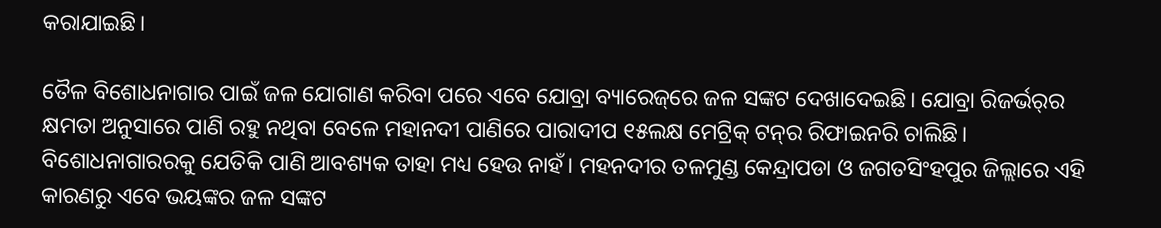କରାଯାଇଛି।

ତୈଳ ବିଶୋଧନାଗାର ପାଇଁ ଜଳ ଯୋଗାଣ କରିବା ପରେ ଏବେ ‌ଯୋବ୍ରା ବ୍ୟାରେଜ୍‌ରେ ଜଳ ସଙ୍କଟ ଦେଖାଦେଇଛି। ଯୋବ୍ରା ରିଜର୍ଭର୍‌ର କ୍ଷମତା ଅନୁସା‌ରେ ପାଣି ରହୁ ନଥିବା ବେଳେ ମହାନଦୀ ପାଣି‌ରେ ପ‌ାରାଦୀପ ୧୫ଲକ୍ଷ ମେଟ୍ରିକ୍ ଟନ୍‌ର ରିଫାଇନରି ଚାଲିଛି। ବିଶୋଧନାଗାରରକୁ‌ ଯେତିକି ପାଣି ଆବଶ୍ୟକ ତାହା ମଧ୍ୟ ହେଉ ନାହଁ। ମହନଦୀର ତଳମୁଣ୍ଡ କେନ୍ଦ୍ରାପଡା ଓ ଜଗତସିଂହପୁର ଜିଲ୍ଲ‌ାରେ ଏହି କାରଣରୁ ଏବେ ଭୟଙ୍କର ଜଳ ସଙ୍କଟ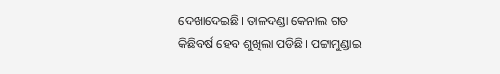ଦେଖାଦେଇଛି। ତାଳଦଣ୍ଡା କେନାଲ ଗତ କିଛିବର୍ଷ ହେବ ଶୁଖିଲା ପଡିଛି। ପଟ୍ଟାମୁଣ୍ଡାଇ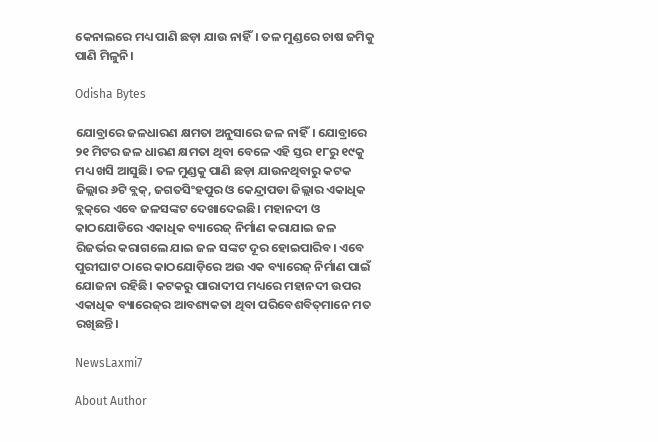କେନାଲରେ ମଧ୍ୟ ପାଣି ଛଡ଼ା ଯାଉ ନାହିଁ। ତଳ ମୁଣ୍ଡରେ ଚାଷ ଜମିକୁ ପାଣି ମିଳୁନି।

Odisha Bytes

ଯୋବ୍ରାରେ ଜଳଧାରଣ କ୍ଷମତା ଅନୁସ‌ାରେ ଜଳ ନାହିଁ। ଯୋବ୍ରାରେ ୨୧ ମିଟର ଜଳ ଧାରଣ କ୍ଷମତା ଥିବା ବେଳେ ଏହି ସ୍ତର ୧୮ରୁ ୧୯କୁ ମଧ୍ୟ ଖସି ଆସୁଛି। ତଳ ମୁଣ୍ଡକୁ ପାଣି ଛଡ଼ା ଯାଉନଥିବାରୁ କଟକ ଜିଲ୍ଲାର ୬ଟି ବ୍ଲକ୍, ଜଗତସିଂହପୁର ଓ କେନ୍ଦ୍ରାପଡା ଜିଲ୍ଲାର ଏକାଧିକ ବ୍ଲକ୍‌ରେ ଏବେ ଜଳସଙ୍କଟ ଦେଖାଦେଇଛି। ମହାନଦୀ ଓ କାଠଯୋଡିରେ ଏକାଧିକ ବ୍ୟାରେଜ୍‌ ନିର୍ମାଣ କରାଯାଇ ଜଳ ରିଜର୍ଭର କରାଗଲେ ଯାଇ ଜଳ ସଙ୍କଟ ଦୂର ହୋଇପାରିବ। ଏବେ ପୁରୀଘାଟ ଠାରେ କାଠଯୋଡ଼ିରେ ଅଉ ଏକ ବ୍ୟାରେଜ୍‌ ନିର୍ମାଣ ପାଇଁ ଯୋଜନା ରହିଛି। କଟକରୁ ପାରାଦୀପ ମଧ୍ୟରେ ମହାନଦୀ ଉପର ଏକାଧିକ ବ୍ୟା‌ରେଜ୍‌ର ଆବଶ୍ୟକତା ଥିବା ପରିବେଶବିତ୍‌ମାନେ ମତ ରଖିଛନ୍ତି।

NewsLaxmi7

About Author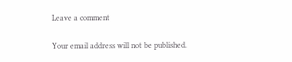Leave a comment

Your email address will not be published.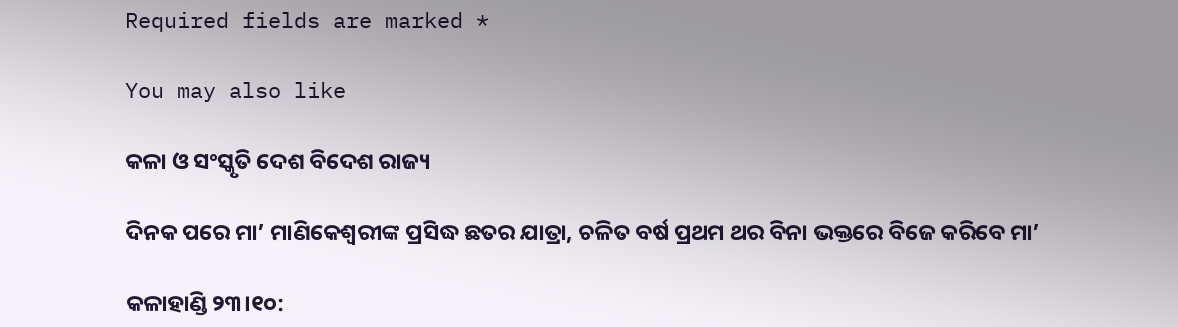Required fields are marked *

You may also like

କଳା ଓ ସଂସ୍କୃତି ଦେଶ ବିଦେଶ ରାଜ୍ୟ

ଦିନକ ପରେ ମା’ ମାଣିକେଶ୍ବରୀଙ୍କ ପ୍ରସିଦ୍ଧ ଛତର ଯାତ୍ରା, ଚଳିତ ବର୍ଷ ପ୍ରଥମ ଥର ବିନା ଭକ୍ତରେ ବିଜେ କରିବେ ମା’

କଳାହାଣ୍ଡି ୨୩।୧୦: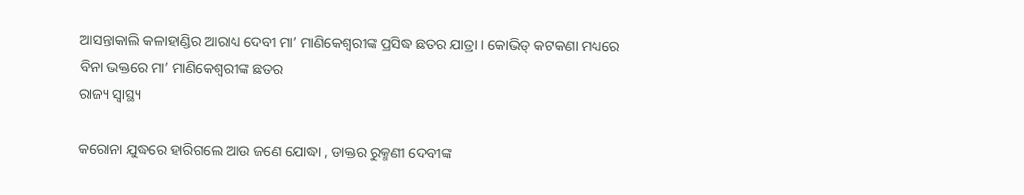ଆସନ୍ତାକାଲି କଳାହାଣ୍ଡିର ଆରାଧ୍ୟ ଦେବୀ ମା’ ମାଣିକେଶ୍ବରୀଙ୍କ ପ୍ରସିଦ୍ଧ ଛତର ଯାତ୍ରା । କୋଭିଡ୍ କଟକଣା ମଧ୍ୟରେ ବିନା ଭକ୍ତରେ ମା’ ମାଣିକେଶ୍ବରୀଙ୍କ ଛତର
ରାଜ୍ୟ ସ୍ୱାସ୍ଥ୍ୟ

କରୋନା ଯୁଦ୍ଧରେ ହାରିଗଲେ ଆଉ ଜଣେ ଯୋଦ୍ଧା , ଡାକ୍ତର ରୁକ୍ମଣୀ ଦେବୀଙ୍କ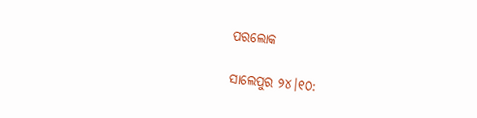ପରଲୋକ

ସାଲେପୁର ୨୪।୧୦: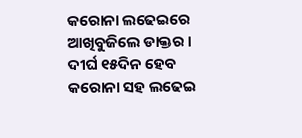କରୋନା ଲଢେଇରେ ଆଖିବୁଜିଲେ ଡାକ୍ତର । ଦୀର୍ଘ ୧୫ଦିନ ହେବ କରୋନା ସହ ଲଢେଇ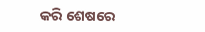କରି ଶେଷରେ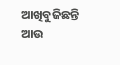ଆଖିବୁଜିଛନ୍ତି ଆଉ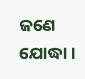ଜଣେ ଯୋଦ୍ଧା ।